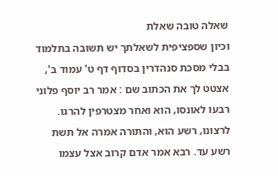שאלה טובה שאלת
וכיון שספציפית לשאלתך יש תשובה בתלמוד בבלי מסכת סנהדרין בסדוף דף ט' עמוד ב', אצטט לך את הכתוב שם : אמר רב יוסף פלוני רבעו לאונסו, הוא ואחר מצטרפין להרגו. לרצונו, רשע הוא, והתורה אמרה אל תשת רשע עד. רבא אמר אדם קרוב אצל עצמו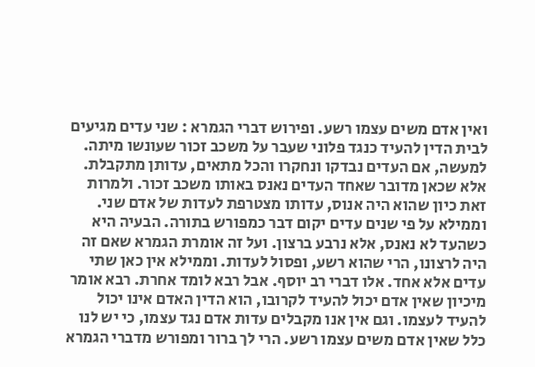ואין אדם משים עצמו רשע. ופירוש דברי הגמרא : שני עדים מגיעים לבית הדין להעיד כנגד פלוני שעבר על משכב זכור שעונשו מיתה. למעשה, אם העדים נבדקו ונחקרו והכל מתאים, עדותן מתקבלת. אלא שכאן מדובר שאחד העדים נאנס באותו משכב זכור. ולמרות זאת כיון שהוא היה אנוס, עדותו מצטרפת לעדות של אדם שני. וממילא על פי שנים עדים יקום דבר כמפורש בתורה. הבעיה היא כשהעד לא נאנס, אלא נרבע ברצון. ועל זה אומרת הגמרא שאם זה היה לרצונו, הרי שהוא רשע, ופסול לעדות. וממילא אין כאן שתי עדים אלא אחד. אלו דברי רב יוסף. אבל רבא לומד אחרת. רבא אומר מיכיון שאין אדם יכול להעיד לקרובו, הוא הדין האדם אינו יכול להעיד לעצמו. וגם אין אנו מקבלים עדות אדם נגד עצמו, כי יש לנו כלל שאין אדם משים עצמו רשע. הרי לך ברור ומפורש מדברי הגמרא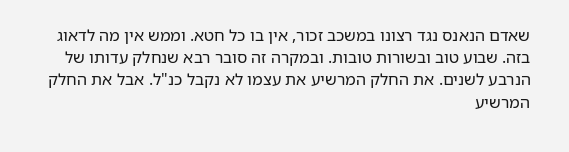שאדם הנאנס נגד רצונו במשכב זכור, אין בו כל חטא. וממש אין מה לדאוג בזה. שבוע טוב ובשורות טובות. ובמקרה זה סובר רבא שנחלק עדותו של הנרבע לשנים. את החלק המרשיע את עצמו לא נקבל כנ"ל. אבל את החלק המרשיע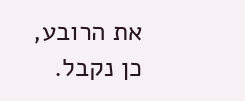את הרובע, כן נקבל.